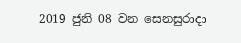2019 ජුනි 08 වන සෙනසුරාදා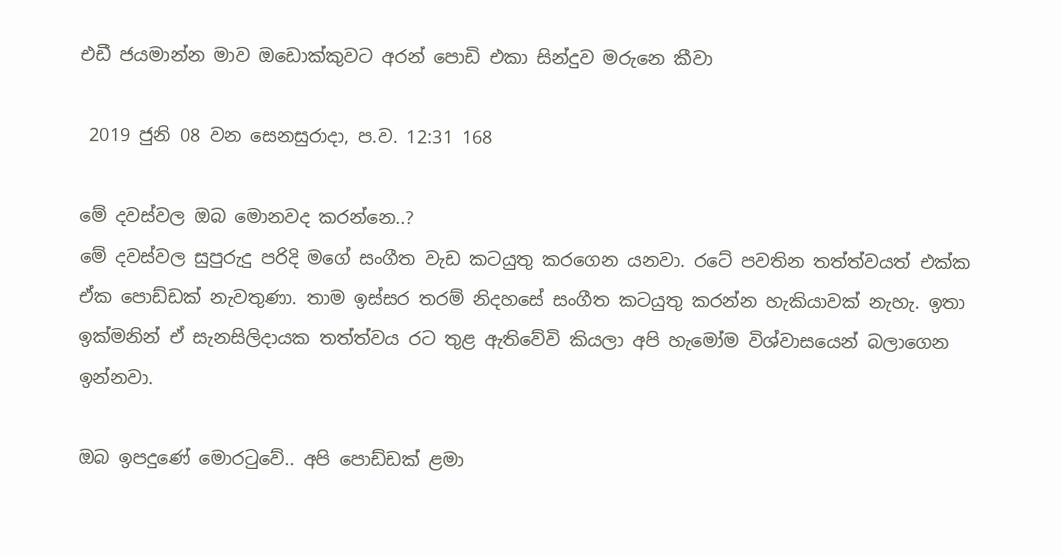එඩී ජයමාන්න මාව ඔඩොක්කුවට අරන් පොඩි එකා සින්දුව මරුනෙ කීවා

 2019 ජුනි 08 වන සෙනසුරාදා, ප.ව. 12:31 168

මේ දවස්වල ඔබ මොනවද කරන්නෙ..?
මේ දවස්වල සුපුරුදු පරිදි මගේ සංගීත වැඩ කටයුතු කරගෙන යනවා. රටේ පවතින තත්ත්වයත් එක්ක ඒක පොඩ්ඩක් නැවතුණා. තාම ඉස්සර තරම් නිදහසේ සංගීත කටයුතු කරන්න හැකියාවක් නැහැ. ඉතා ඉක්මනින් ඒ සැනසිලිදායක තත්ත්වය රට තුළ ඇතිවේවි කියලා අපි හැමෝම විශ්වාසයෙන් බලාගෙන ඉන්නවා.

ඔබ ඉපදුණේ මොරටුවේ.. අපි පොඩ්ඩක් ළමා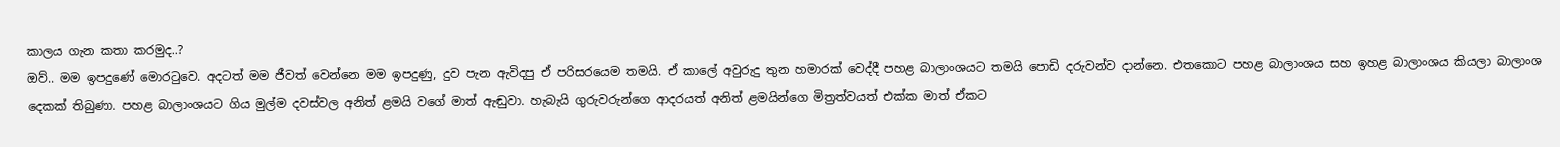කාලය ගැන කතා කරමුද..?
ඔව්.. මම ඉපදුණේ මොරටුවෙ. අදටත් මම ජීවත් වෙන්නෙ මම ඉපදුණු, දුව පැන ඇවිදපු ඒ පරිසරයෙම තමයි. ඒ කාලේ අවුරුදු තුන හමාරක් වෙද්දී පහළ බාලාංශයට තමයි පොඩි දරුවන්ව දාන්නෙ. එතකොට පහළ බාලාංශය සහ ඉහළ බාලාංශය කියලා බාලාංශ දෙකක් තිබුණා. පහළ බාලාංශයට ගිය මුල්ම දවස්වල අනිත් ළමයි වගේ මාත් ඇඬුවා. හැබැයි ගුරුවරුන්ගෙ ආදරයත් අනිත් ළමයින්ගෙ මිත්‍රත්වයත් එක්ක මාත් ඒකට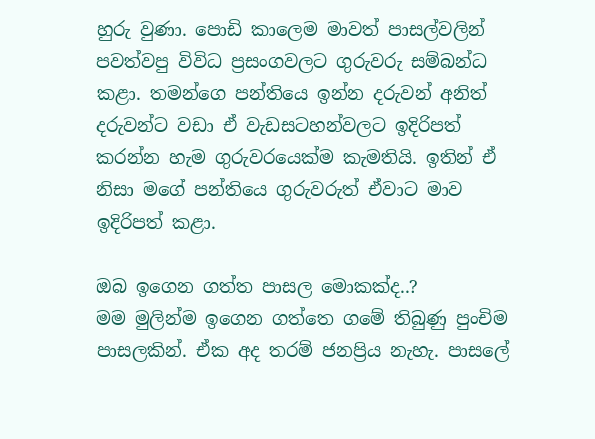හුරු වුණා. පොඩි කාලෙම මාවත් පාසල්වලින් පවත්වපු විවිධ ප්‍රසංගවලට ගුරුවරු සම්බන්ධ කළා. තමන්ගෙ පන්තියෙ ඉන්න දරුවන් අනිත් දරුවන්ට වඩා ඒ වැඩසටහන්වලට ඉදිරිපත් කරන්න හැම ගුරුවරයෙක්ම කැමතියි. ඉතින් ඒ නිසා මගේ පන්තියෙ ගුරුවරුත් ඒවාට මාව ඉදිරිපත් කළා.

ඔබ ඉගෙන ගත්ත පාසල මොකක්ද..?
මම මුලින්ම ඉගෙන ගත්තෙ ගමේ තිබුණු පුංචිම පාසලකින්. ඒක අද තරම් ජනප්‍රිය නැහැ. පාසලේ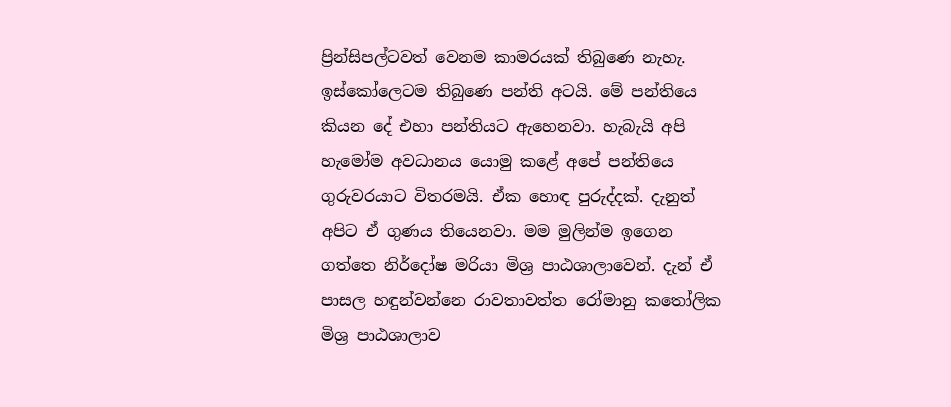ප්‍රින්සිපල්ටවත් වෙනම කාමරයක් තිබුණෙ නැහැ. ඉස්කෝලෙටම තිබුණෙ පන්ති අටයි. මේ පන්තියෙ කියන දේ එහා පන්තියට ඇහෙනවා. හැබැයි අපි හැමෝම අවධානය යොමු කළේ අපේ පන්තියෙ ගුරුවරයාට විතරමයි. ඒක හොඳ පුරුද්දක්. දැනුත් අපිට ඒ ගුණය තියෙනවා. මම මුලින්ම ඉගෙන ගත්තෙ නිර්දෝෂ මරියා මිශ්‍ර පාඨශාලාවෙන්. දැන් ඒ පාසල හඳුන්වන්නෙ රාවතාවත්ත රෝමානු කතෝලික මිශ්‍ර පාඨශාලාව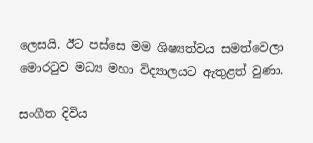ලෙසයි. ඊට පස්සෙ මම ශිෂ්‍යත්වය සමත්වෙලා මොරටුව මධ්‍ය මහා විද්‍යාලයට ඇතුළත් වුණා.

සංගීත දිවිය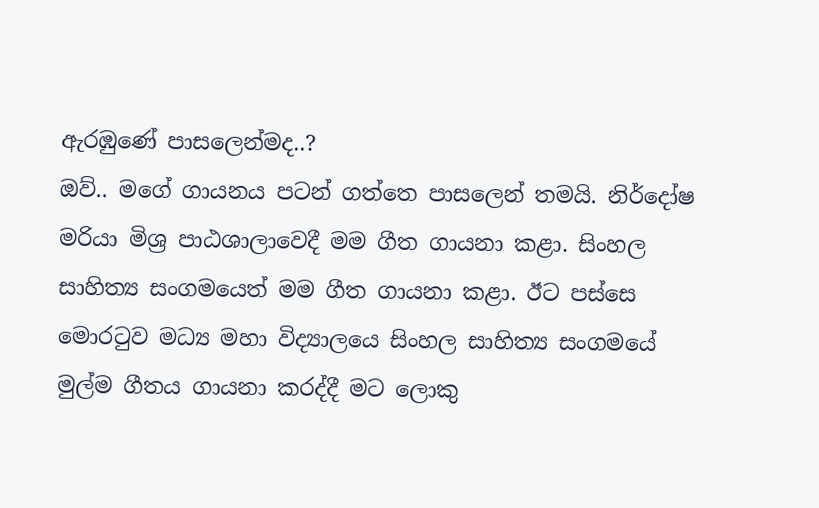ඇරඹුණේ පාසලෙන්මද..?
ඔව්.. මගේ ගායනය පටන් ගත්තෙ පාසලෙන් තමයි. නිර්දෝෂ මරියා මිශ්‍ර පාඨශාලාවෙදී මම ගීත ගායනා කළා. සිංහල සාහිත්‍ය සංගමයෙත් මම ගීත ගායනා කළා. ඊට පස්සෙ මොරටුව මධ්‍ය මහා විද්‍යාලයෙ සිංහල සාහිත්‍ය සංගමයේ මුල්ම ගීතය ගායනා කරද්දී මට ලොකු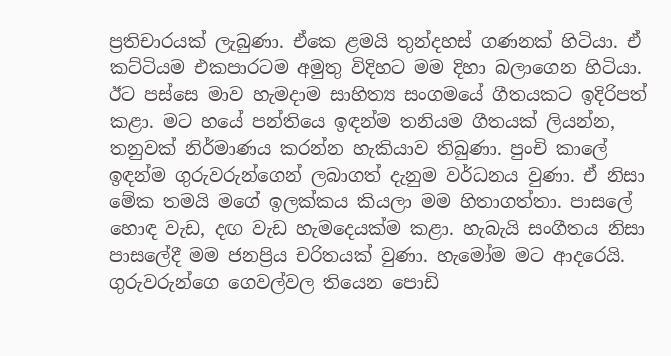ප්‍රතිචාරයක් ලැබුණා. ඒකෙ ළමයි තුන්දහස් ගණනක් හිටියා. ඒ කට්ටියම එකපාරටම අමුතු විදිහට මම දිහා බලාගෙන හිටියා. ඊට පස්සෙ මාව හැමදාම සාහිත්‍ය සංගමයේ ගීතයකට ඉදිරිපත් කළා. මට හයේ පන්තියෙ ඉඳන්ම තනියම ගීතයක් ලියන්න, තනුවක් නිර්මාණය කරන්න හැකියාව තිබුණා. පුංචි කාලේ ඉඳන්ම ගුරුවරුන්ගෙන් ලබාගත් දැනුම වර්ධනය වුණා. ඒ නිසා මේක තමයි මගේ ඉලක්කය කියලා මම හිතාගත්තා. පාසලේ හොඳ වැඩ, දඟ වැඩ හැමදෙයක්ම කළා. හැබැයි සංගීතය නිසා පාසලේදී මම ජනප්‍රිය චරිතයක් වුණා. හැමෝම මට ආදරෙයි. ගුරුවරුන්ගෙ ගෙවල්වල තියෙන පොඩි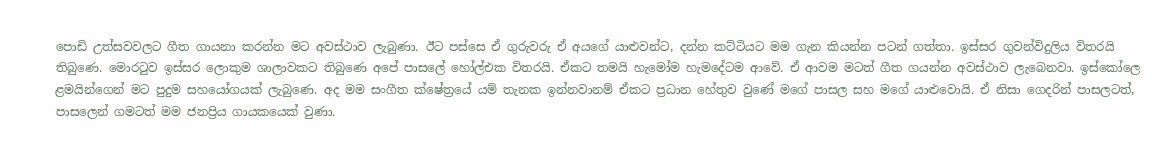පොඩි උත්සවවලට ගීත ගායනා කරන්න මට අවස්ථාව ලැබුණා. ඊට පස්සෙ ඒ ගුරුවරු ඒ අයගේ යාළුවන්ට, දන්න කට්ටියට මම ගැන කියන්න පටන් ගත්තා. ඉස්සර ගුවන්විදුලිය විතරයි තිබුණෙ. මොරටුව ඉස්සර ලොකුම ශාලාවකට තිබුණෙ අපේ පාසලේ හෝල්එක විතරයි. ඒකට තමයි හැමෝම හැමදේටම ආවේ. ඒ ආවම මටත් ගීත ගයන්න අවස්ථාව ලැබෙනවා. ඉස්කෝලෙ ළමයින්ගෙන් මට පුදුම සහයෝගයක් ලැබුණෙ. අද මම සංගීත ක්ෂේත්‍රයේ යම් තැනක ඉන්නවානම් ඒකට ප්‍රධාන හේතුව වුණේ මගේ පාසල සහ මගේ යාළුවොයි. ඒ නිසා ගෙදරින් පාසලටත්, පාසලෙන් ගමටත් මම ජනප්‍රිය ගායකයෙක් වුණා.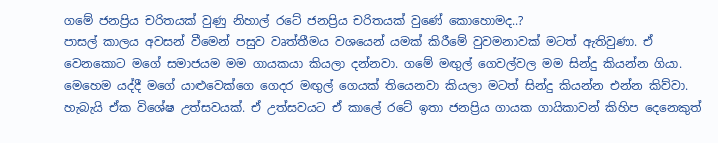ගමේ ජනප්‍රිය චරිතයක් වුණු නිහාල් රටේ ජනප්‍රිය චරිතයක් වුණේ කොහොමද..?
පාසල් කාලය අවසන් වීමෙන් පසුව වෘත්තීමය වශයෙන් යමක් කිරීමේ වුවමනාවක් මටත් ඇතිවුණා. ඒ වෙනකොට මගේ සමාජයම මම ගායකයා කියලා දන්නවා. ගමේ මඟුල් ගෙවල්වල මම සින්දු කියන්න ගියා. මෙහෙම යද්දී මගේ යාළුවෙක්ගෙ ගෙදර මඟුල් ගෙයක් තියෙනවා කියලා මටත් සින්දු කියන්න එන්න කිව්වා. හැබැයි ඒක විශේෂ උත්සවයක්. ඒ උත්සවයට ඒ කාලේ රටේ ඉතා ජනප්‍රිය ගායක ගායිකාවන් කිහිප දෙනෙකුත්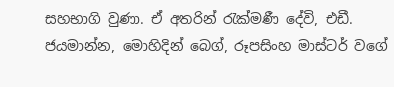සහභාගි වුණා. ඒ අතරින් රැක්මණී දේවි, එඩී. ජයමාන්න, මොහිදින් බෙග්, රූපසිංහ මාස්ටර් වගේ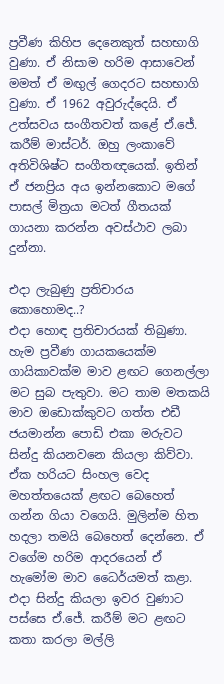ප්‍රවීණ කිහිප දෙනෙකුත් සහභාගි වුණා. ඒ නිසාම හරිම ආසාවෙන් මමත් ඒ මඟුල් ගෙදරට සහභාගි වුණා. ඒ 1962 අවුරුද්දෙයි. ඒ උත්සවය සංගීතවත් කළේ ඒ.ජේ. කරීම් මාස්ටර්. ඔහු ලංකාවේ අතිවිශිෂ්ට සංගීතඥයෙක්. ඉතින් ඒ ජනප්‍රිය අය ඉන්නකොට මගේ පාසල් මිත්‍රයා මටත් ගීතයක් ගායනා කරන්න අවස්ථාව ලබා දුන්නා.

එදා ලැබුණු ප්‍රතිචාරය කොහොමද..?
එදා හොඳ ප්‍රතිචාරයක් තිබුණා. හැම ප්‍රවීණ ගායකයෙක්ම ගායිකාවක්ම මාව ළඟට ගෙනල්ලා මට සුබ පැතුවා. මට තාම මතකයි මාව ඔඩොක්කුවට ගත්ත එඩී ජයමාන්න පොඩි එකා මරුවට සින්දු කියනවනෙ කියලා කිව්වා. ඒක හරියට සිංහල වෙද මහත්තයෙක් ළඟට බෙහෙත් ගන්න ගියා වගෙයි. මුලින්ම හිත හදලා තමයි බෙහෙත් දෙන්නෙ. ඒ වගේම හරිම ආදරයෙන් ඒ හැමෝම මාව ධෛර්යමත් කළා. එදා සින්දු කියලා ඉවර වුණාට පස්සෙ ඒ.ජේ. කරීම් මට ළඟට කතා කරලා මල්ලි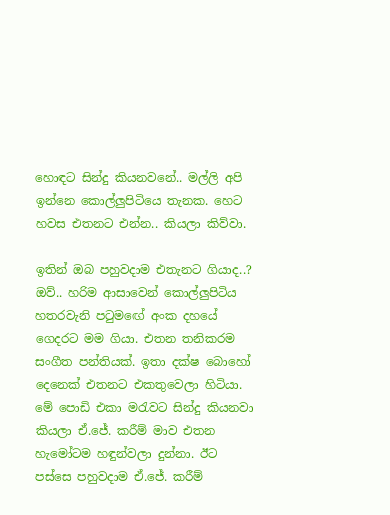හොඳට සින්දු කියනවනේ.. මල්ලි අපි ඉන්නෙ කොල්ලුපිටියෙ තැනක. හෙට හවස එතනට එන්න.. කියලා කිව්වා.

ඉතින් ඔබ පහුවදාම එතැනට ගියාද..?
ඔව්.. හරිම ආසාවෙන් කොල්ලුපිටිය හතරවැනි පටුමඟේ අංක දහයේ ගෙදරට මම ගියා. එතන තනිකරම සංගීත පන්තියක්. ඉතා දක්ෂ බොහෝ දෙනෙක් එතනට එකතුවෙලා හිටියා. මේ පොඩි එකා මරැවට සින්දු කියනවා කියලා ඒ.ජේ. කරීම් මාව එතන හැමෝටම හඳුන්වලා දුන්නා. ඊට පස්සෙ පහුවදාම ඒ.ජේ. කරීම්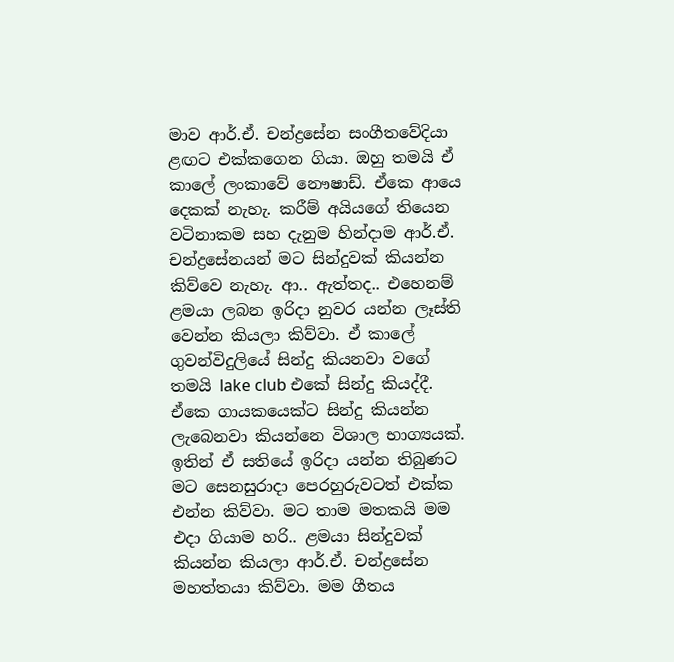මාව ආර්.ඒ. චන්ද්‍රසේන සංගීතවේදියා ළඟට එක්කගෙන ගියා. ඔහු තමයි ඒ කාලේ ලංකාවේ නෞෂාඩ්. ඒකෙ ආයෙ දෙකක් නැහැ. කරීම් අයියගේ තියෙන වටිනාකම සහ දැනුම හින්දාම ආර්.ඒ. චන්ද්‍රසේනයන් මට සින්දුවක් කියන්න කිව්වෙ නැහැ. ආ.. ඇත්තද.. එහෙනම් ළමයා ලබන ඉරිදා නුවර යන්න ලෑස්ති වෙන්න කියලා කිව්වා. ඒ කාලේ ගුවන්විදුලියේ සින්දු කියනවා වගේ තමයි lake club එකේ සින්දු කියද්දී. ඒකෙ ගායකයෙක්ට සින්දු කියන්න ලැබෙනවා කියන්නෙ විශාල භාග්‍යයක්. ඉතින් ඒ සතියේ ඉරිදා යන්න තිබුණට මට සෙනසුරාදා පෙරහුරුවටත් එක්ක එන්න කිව්වා. මට තාම මතකයි මම එදා ගියාම හරි.. ළමයා සින්දුවක් කියන්න කියලා ආර්.ඒ. චන්ද්‍රසේන මහත්තයා කිව්වා. මම ගීතය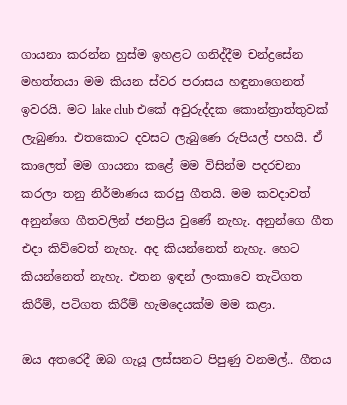ගායනා කරන්න හුස්ම ඉහළට ගනිද්දීම චන්ද්‍රසේන මහත්තයා මම කියන ස්වර පරාසය හඳුනාගෙනත් ඉවරයි. මට lake club එකේ අවුරුද්දක කොන්ත්‍රාත්තුවක් ලැබුණා. එතකොට දවසට ලැබුණෙ රුපියල් පහයි. ඒ කාලෙත් මම ගායනා කළේ මම විසින්ම පදරචනා කරලා තනු නිර්මාණය කරපු ගීතයි. මම කවදාවත් අනුන්ගෙ ගීතවලින් ජනප්‍රිය වුණේ නැහැ. අනුන්ගෙ ගීත එදා කිව්වෙත් නැහැ. අද කියන්නෙත් නැහැ. හෙට කියන්නෙත් නැහැ. එතන ඉඳන් ලංකාවෙ තැටිගත කිරීම්, පටිගත කිරීම් හැමදෙයක්ම මම කළා.

ඔය අතරෙදී ඔබ ගැයූ ලස්සනට පිපුණු වනමල්.. ගීතය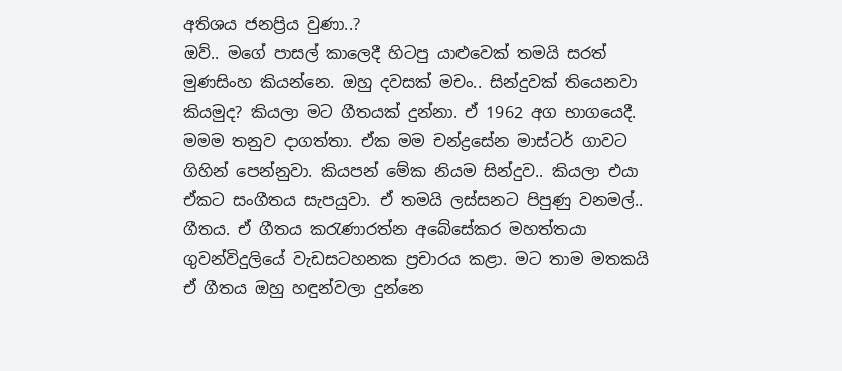අතිශය ජනප්‍රිය වුණා..?
ඔව්.. මගේ පාසල් කාලෙදී හිටපු යාළුවෙක් තමයි සරත් මුණසිංහ කියන්නෙ. ඔහු දවසක් මචං.. සින්දුවක් තියෙනවා කියමුද? කියලා මට ගීතයක් දුන්නා. ඒ 1962 අග භාගයෙදී. මමම තනුව දාගත්තා. ඒක මම චන්ද්‍රසේන මාස්ටර් ගාවට ගිහින් පෙන්නුවා. කියපන් මේක නියම සින්දුව.. කියලා එයා ඒකට සංගීතය සැපයුවා. ඒ තමයි ලස්සනට පිපුණු වනමල්.. ගීතය. ඒ ගීතය කරැණාරත්න අබේසේකර මහත්තයා ගුවන්විදුලියේ වැඩසටහනක ප්‍රචාරය කළා. මට තාම මතකයි ඒ ගීතය ඔහු හඳුන්වලා දුන්නෙ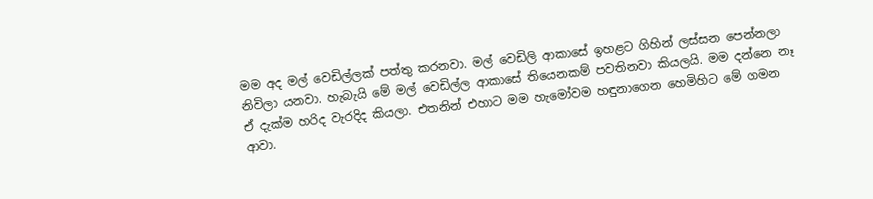මම අද මල් වෙඩිල්ලක් පත්තු කරනවා. මල් වෙඩිලි ආකාසේ ඉහළට ගිහින් ලස්සන පෙන්නලා නිවිලා යනවා. හැබැයි මේ මල් වෙඩිල්ල ආකාසේ තියෙනකම් පවතිනවා කියලයි. මම දන්නෙ නෑ ඒ දැක්ම හරිද වැරදිද කියලා. එතනින් එහාට මම හැමෝවම හඳුනාගෙන හෙමිහිට මේ ගමන ආවා.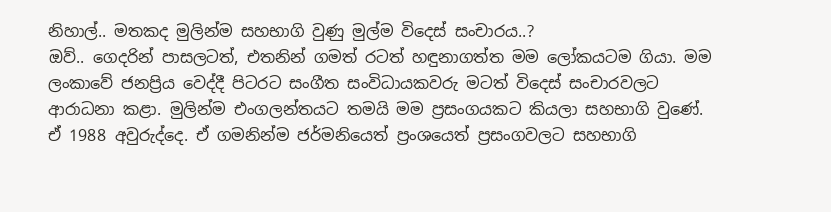නිහාල්.. මතකද මුලින්ම සහභාගි වුණු මුල්ම විදෙස් සංචාරය..?
ඔව්.. ගෙදරින් පාසලටත්, එතනින් ගමත් රටත් හඳුනාගත්ත මම ලෝකයටම ගියා. මම ලංකාවේ ජනප්‍රිය වෙද්දී පිටරට සංගීත සංවිධායකවරු මටත් විදෙස් සංචාරවලට ආරාධනා කළා. මුලින්ම එංගලන්තයට තමයි මම ප්‍රසංගයකට කියලා සහභාගි වුණේ. ඒ 1988 අවුරුද්දෙ. ඒ ගමනින්ම ජර්මනියෙත් ප්‍රංශයෙත් ප්‍රසංගවලට සහභාගි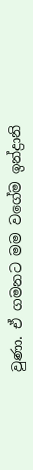වුණා. ඒ ගමනට මම වගේම ඉන්ද්‍රානි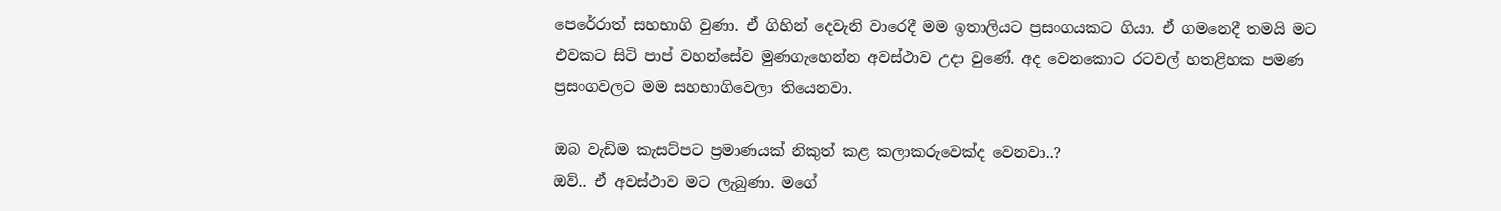පෙරේරාත් සහභාගි වුණා. ඒ ගිහින් දෙවැනි වාරෙදී මම ඉතාලියට ප්‍රසංගයකට ගියා. ඒ ගමනෙදී තමයි මට එවකට සිටි පාප් වහන්සේව මුණගැහෙන්න අවස්ථාව උදා වුණේ. අද වෙනකොට රටවල් හතළිහක පමණ ප්‍රසංගවලට මම සහභාගිවෙලා තියෙනවා.

ඔබ වැඩිම කැසට්පට ප්‍රමාණයක් නිකුත් කළ කලාකරුවෙක්ද වෙනවා..?
ඔව්.. ඒ අවස්ථාව මට ලැබුණා. මගේ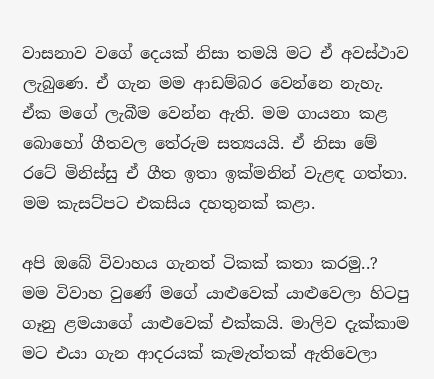වාසනාව වගේ දෙයක් නිසා තමයි මට ඒ අවස්ථාව ලැබුණෙ. ඒ ගැන මම ආඩම්බර වෙන්නෙ නැහැ. ඒක මගේ ලැබීම වෙන්න ඇති. මම ගායනා කළ බොහෝ ගීතවල තේරුම සත්‍යයයි. ඒ නිසා මේ රටේ මිනිස්සු ඒ ගීත ඉතා ඉක්මනින් වැළඳ ගත්තා. මම කැසට්පට එකසිය දහතුනක් කළා.

අපි ඔබේ විවාහය ගැනත් ටිකක් කතා කරමු..?
මම විවාහ වුණේ මගේ යාළුවෙක් යාළුවෙලා හිටපු ගෑනු ළමයාගේ යාළුවෙක් එක්කයි. මාලිව දැක්කාම මට එයා ගැන ආදරයක් කැමැත්තක් ඇතිවෙලා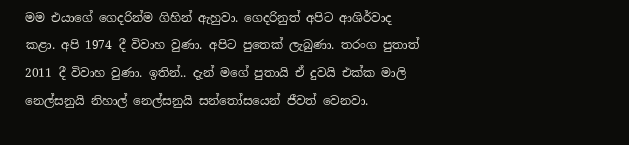මම එයාගේ ගෙදරින්ම ගිහින් ඇහුවා. ගෙදරිනුත් අපිට ආශිර්වාද කළා. අපි 1974 දී විවාහ වුණා. අපිට පුතෙක් ලැබුණා. තරංග පුතාත් 2011 දී විවාහ වුණා. ඉතින්.. දැන් මගේ පුතායි ඒ දුවයි එක්ක මාලි නෙල්සනුයි නිහාල් නෙල්සනුයි සන්තෝසයෙන් ජීවත් වෙනවා.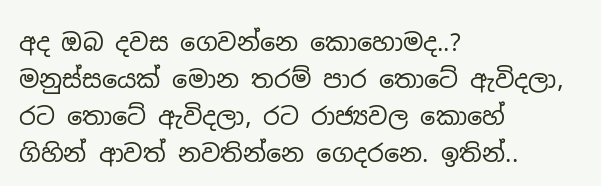අද ඔබ දවස ගෙවන්නෙ කොහොමද..?
මනුස්සයෙක් මොන තරම් පාර තොටේ ඇවිදලා, රට තොටේ ඇවිදලා, රට රාජ්‍යවල කොහේ ගිහින් ආවත් නවතින්නෙ ගෙදරනෙ. ඉතින්..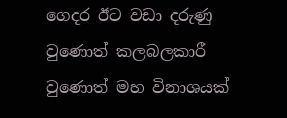ගෙදර ඊට වඩා දරුණු වුණොත් කලබලකාරී වුණොත් මහ විනාශයක්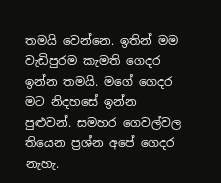තමයි වෙන්නෙ. ඉතින් මම වැඩිපුරම කැමති ගෙදර ඉන්න තමයි. මගේ ගෙදර මට නිදහසේ ඉන්න පුළුවන්. සමහර ගෙවල්වල තියෙන ප්‍රශ්න අපේ ගෙදර නැහැ.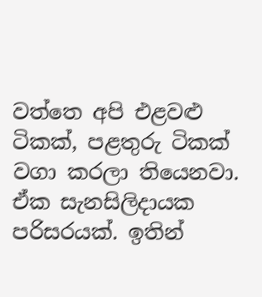වත්තෙ අපි එළවළු ටිකක්, පළතුරු ටිකක් වගා කරලා තියෙනවා. ඒක සැනසිලිදායක පරිසරයක්. ඉතින්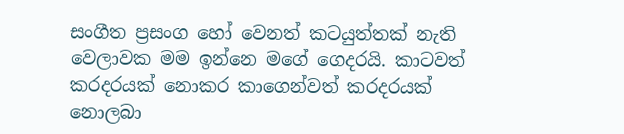සංගීත ප්‍රසංග හෝ වෙනත් කටයුත්තක් නැති වෙලාවක මම ඉන්නෙ මගේ ගෙදරයි. කාටවත් කරදරයක් නොකර කාගෙන්වත් කරදරයක් නොලබා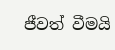ජීවත් වීමයි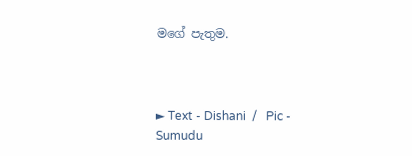මගේ පැතුම.



► Text - Dishani  /   Pic -  Sumudu